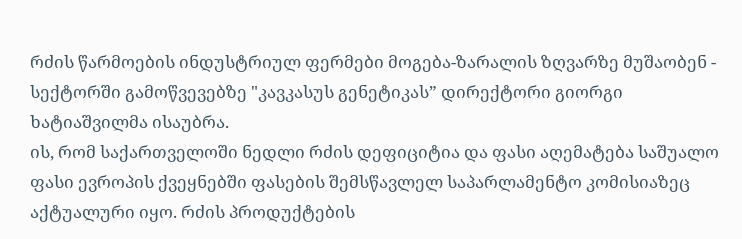რძის წარმოების ინდუსტრიულ ფერმები მოგება-ზარალის ზღვარზე მუშაობენ - სექტორში გამოწვევებზე "კავკასუს გენეტიკას” დირექტორი გიორგი ხატიაშვილმა ისაუბრა.
ის, რომ საქართველოში ნედლი რძის დეფიციტია და ფასი აღემატება საშუალო ფასი ევროპის ქვეყნებში ფასების შემსწავლელ საპარლამენტო კომისიაზეც აქტუალური იყო. რძის პროდუქტების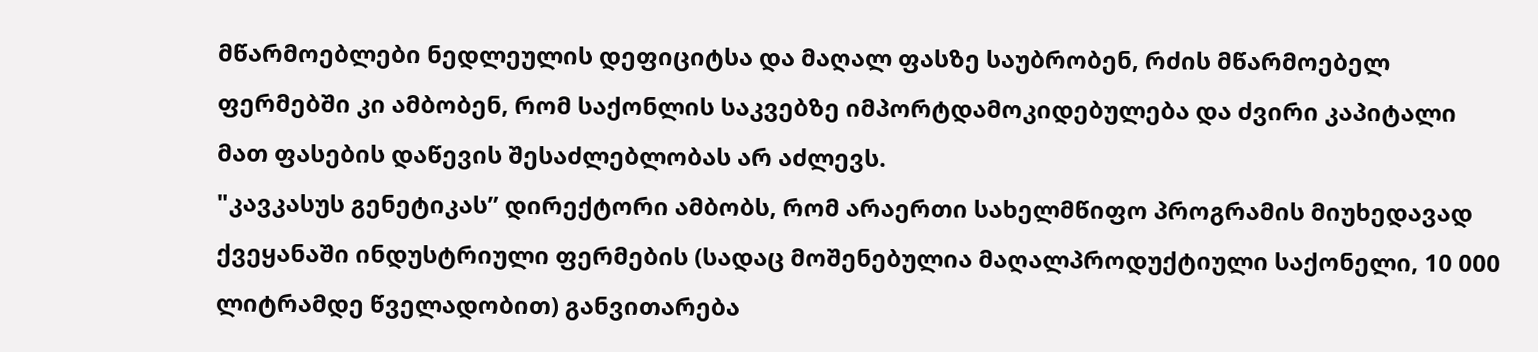მწარმოებლები ნედლეულის დეფიციტსა და მაღალ ფასზე საუბრობენ, რძის მწარმოებელ ფერმებში კი ამბობენ, რომ საქონლის საკვებზე იმპორტდამოკიდებულება და ძვირი კაპიტალი მათ ფასების დაწევის შესაძლებლობას არ აძლევს.
"კავკასუს გენეტიკას” დირექტორი ამბობს, რომ არაერთი სახელმწიფო პროგრამის მიუხედავად ქვეყანაში ინდუსტრიული ფერმების (სადაც მოშენებულია მაღალპროდუქტიული საქონელი, 10 000 ლიტრამდე წველადობით) განვითარება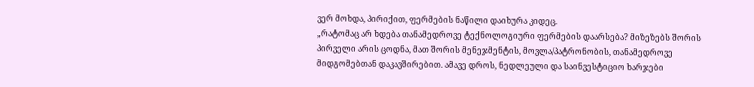ვერ მოხდა, პირიქით, ფერმების ნაწილი დაიხურა კიდეც.
„რატომაც არ ხდება თანამედროვე ტექნოლოგიური ფერმების დაარსება? მიზეზებს შორის პირველი არის ცოდნა, მათ შორის მენეჯმენტის, მოვლა/პატრონობის, თანამედროვე მიდგომებთან დაკავშირებით. ამავე დროს, ნედლეული და საინვესტიციო ხარჯები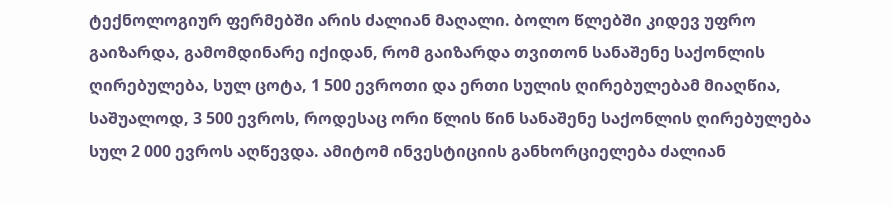ტექნოლოგიურ ფერმებში არის ძალიან მაღალი. ბოლო წლებში კიდევ უფრო გაიზარდა, გამომდინარე იქიდან, რომ გაიზარდა თვითონ სანაშენე საქონლის ღირებულება, სულ ცოტა, 1 500 ევროთი და ერთი სულის ღირებულებამ მიაღწია, საშუალოდ, 3 500 ევროს, როდესაც ორი წლის წინ სანაშენე საქონლის ღირებულება სულ 2 000 ევროს აღწევდა. ამიტომ ინვესტიციის განხორციელება ძალიან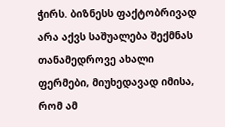ჭირს. ბიზნესს ფაქტობრივად არა აქვს საშუალება შექმნას თანამედროვე ახალი ფერმები, მიუხედავად იმისა, რომ ამ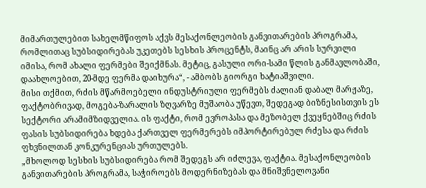მიმართულებით სახელმწიფოს აქვს მესაქონლეობის განვითარების პროგრამა, რომლითაც სუბსიდირებას უკეთებს სესხის პროცენტს, მაინც არ არის სურვილი იმისა, რომ ახალი ფერმები შეიქმნას. მეტიც, გასული ორი-სამი წლის განმავლობაში, დაახლოებით, 20-მდე ფერმა დაიხურა“, - ამბობს გიორგი ხატიაშვილი.
მისი თქმით, რძის მწარმოებელი ინდუსტრიული ფერმებს ძალიან დაბალ მარჟაზე, ფაქტობრივად, მოგება-ზარალის ზღვარზე მუშაობა უწევთ, შედეგად ბიზნესისთვის ეს სექტორი არამიმზიდველია. ის ფაქტი, რომ ევროპასა და მეზობელ ქვეყნებშიც რძის ფასის სუბსიდირება ხდება ქართველ ფერმერებს იმპორტირებულ რძესა და რძის ფხვნილთან კონკურენციას ურთულებს.
„მხოლოდ სესხის სუბსიდირება რომ შედეგს არ იძლევა, ფაქტია. მესაქონლეობის განვითარების პროგრამა, საჭიროებს მოდერნიზებას და მნიშვნელოვანი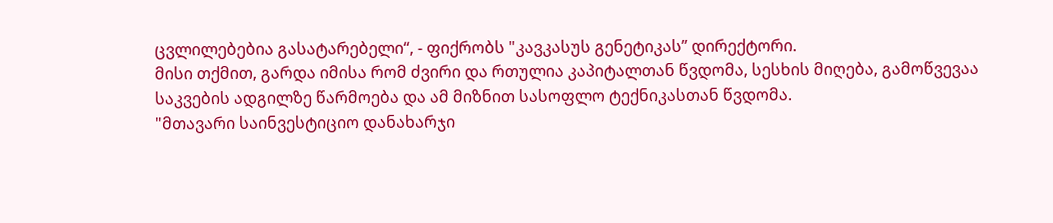ცვლილებებია გასატარებელი“, - ფიქრობს "კავკასუს გენეტიკას” დირექტორი.
მისი თქმით, გარდა იმისა რომ ძვირი და რთულია კაპიტალთან წვდომა, სესხის მიღება, გამოწვევაა საკვების ადგილზე წარმოება და ამ მიზნით სასოფლო ტექნიკასთან წვდომა.
"მთავარი საინვესტიციო დანახარჯი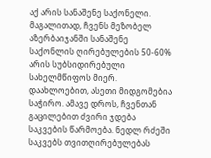აქ არის სანაშენე საქონელი. მაგალითად, ჩვენს მეზობელ აზერბაიჯანში სანაშენე საქონლის ღირებულების 50-60% არის სუბსიდირებული სახელმწიფოს მიერ. დაახლოებით, ასეთი მიდგომებია საჭირო. ამავე დროს, ჩვენთან გაცილებით ძვირი ჯდება საკვების წარმოება. ნედლ რძეში საკვებს თვითღირებულებას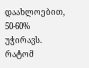დაახლოებით, 50-60% უჭირავს. რატომ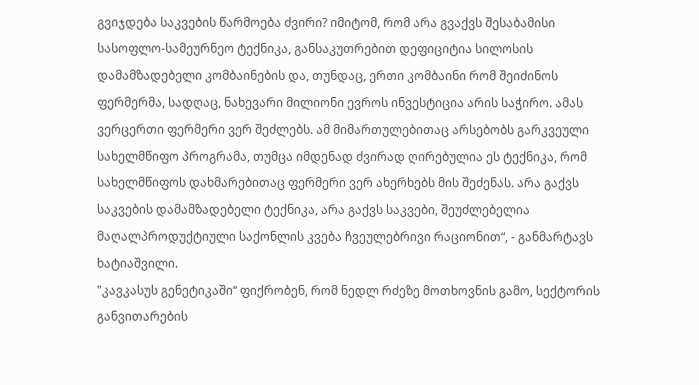გვიჯდება საკვების წარმოება ძვირი? იმიტომ, რომ არა გვაქვს შესაბამისი სასოფლო-სამეურნეო ტექნიკა, განსაკუთრებით დეფიციტია სილოსის დამამზადებელი კომბაინების და, თუნდაც, ერთი კომბაინი რომ შეიძინოს ფერმერმა, სადღაც, ნახევარი მილიონი ევროს ინვესტიცია არის საჭირო. ამას ვერცერთი ფერმერი ვერ შეძლებს. ამ მიმართულებითაც არსებობს გარკვეული სახელმწიფო პროგრამა, თუმცა იმდენად ძვირად ღირებულია ეს ტექნიკა, რომ სახელმწიფოს დახმარებითაც ფერმერი ვერ ახერხებს მის შეძენას. არა გაქვს საკვების დამამზადებელი ტექნიკა, არა გაქვს საკვები, შეუძლებელია მაღალპროდუქტიული საქონლის კვება ჩვეულებრივი რაციონით“, - განმარტავს ხატიაშვილი.
"კავკასუს გენეტიკაში“ ფიქრობენ, რომ ნედლ რძეზე მოთხოვნის გამო, სექტორის განვითარების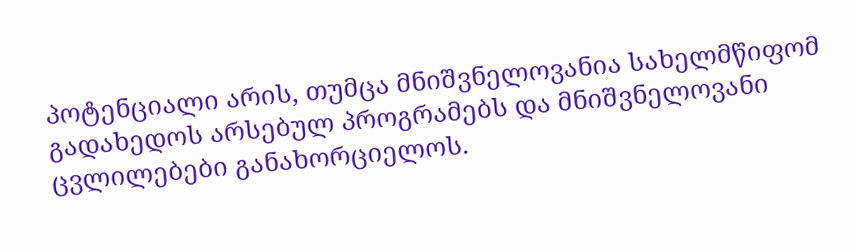პოტენციალი არის, თუმცა მნიშვნელოვანია სახელმწიფომ გადახედოს არსებულ პროგრამებს და მნიშვნელოვანი ცვლილებები განახორციელოს.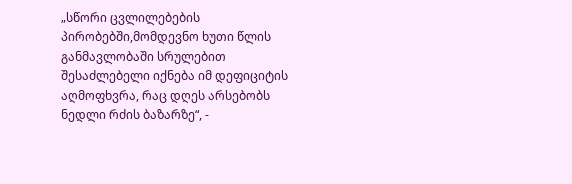„სწორი ცვლილებების პირობებში,მომდევნო ხუთი წლის განმავლობაში სრულებით შესაძლებელი იქნება იმ დეფიციტის აღმოფხვრა, რაც დღეს არსებობს ნედლი რძის ბაზარზე“, -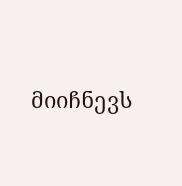მიიჩნევს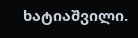ხატიაშვილი.